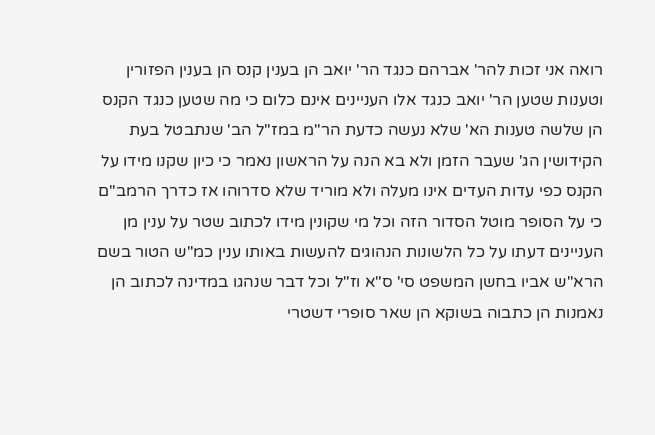רואה אני זכות להר' אברהם כנגד הר' יואב הן בענין קנס הן בענין הפזורין וטענות שטען הר' יואב כנגד אלו העניינים אינם כלום כי מה שטען כנגד הקנס הן שלשה טענות הא' שלא נעשה כדעת הר"מ במז"ל הב' שנתבטל בעת הקידושין הג' שעבר הזמן ולא בא הנה על הראשון נאמר כי כיון שקנו מידו על הקנס כפי עדות העדים אינו מעלה ולא מוריד שלא סדרוהו אז כדרך הרמב"ם כי על הסופר מוטל הסדור הזה וכל מי שקונין מידו לכתוב שטר על ענין מן העניינים דעתו על כל הלשונות הנהוגים להעשות באותו ענין כמ"ש הטור בשם הרא"ש אביו בחשן המשפט סי' ס"א וז"ל וכל דבר שנהגו במדינה לכתוב הן נאמנות הן כתבוה בשוקא הן שאר סופרי דשטרי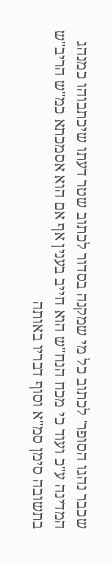שכבר נהגו הסופר' לכתוב כל מי שמקנה בסדור לכתוב שטר דעתו שיכתבוהו כמנהג המדינה ע"כ ועוד כי מכח הנח"ש הוא חייב בענין אף אם הוא אסמכתא כמ"ש הריב"ש בתשובה סימן סמ"א וסוף דבריו באותה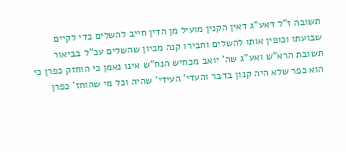תשובה ז"ל דאע"ג דאין הקנין מועיל מן הדין חייב להשלים כדי לקיים שבועתו וכופין אותו להשלים וחבירו קנה מכיון שהשלים עכ"ל בביאור תשובת הרא"ש ואע"ג שה' יואב מכחיש הנח"ש אינו נאמן כי הוחזק כפרן כי הוא כפר שלא היה קנון בדבר והעדי' העידי' שהיה וכל מי שהוחז' כפרן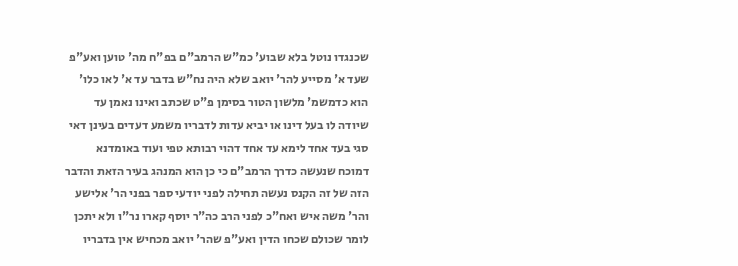שכנגדו נוטל בלא שבוע' כמ"ש הרמב"ם בפ"ח מה' טוען ואע"פ שעד א' מסייע להר' יואב שלא היה נח"ש בדבר עד א' לאו כלו' הוא כדמשמ' מלשון הטור בסימן פ"ט שכתב ואינו נאמן עד שיודה לו בעל דינו או יביא עדות לדבריו משמע דעדים בעינן דאי סגי בעד אחד לימא עד אחד דהוי רבותא טפי ועוד באומדנא דמוכח שנעשה כדרך הרמב"ם כי כן הוא המנהג בעיר הזאת והדבר הזה של זה הקנס נעשה תחילה לפני יודעי ספר בפני הר' אלישע והר' משה איש ואח"כ לפני הרב כה"ר יוסף קארו נר"ו ולא יתכן לומר שכולם שכחו הדין ואע"פ שהר' יואב מכחיש אין בדבריו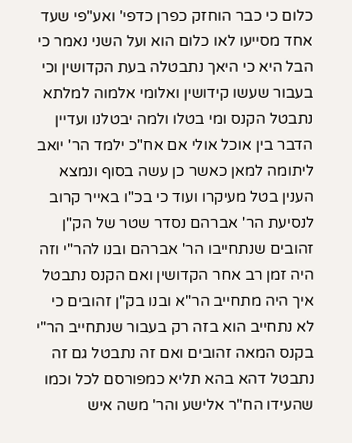כלום כי כבר הוחזק כפרן כדפי' ואע"פי שעד אחד מסייעו לאו כלום הוא ועל השני נאמר כי הבל היא כי היאך נתבטלה בעת הקדושין וכי בעבור שעשו קידושין ואלומי אלמוה למלתא נתבטל הקנס ומי בטלו ולמה יבטלנו ועדיין הדבר בין אוכל אולי אם אח"כ ילמד הר' יואב ליתומה למאן כאשר כן עשה בסוף ונמצא הענין בטל מעיקרו ועוד כי בכ"ו באייר קרוב לנסיעת הר' אברהם נסדר שטר של הק"ן זהובים שנתחייבו הר' אברהם ובנו להר"י וזה היה זמן רב אחר הקדושין ואם הקנס נתבטל איך היה מתחייב הר"א ובנו בק"ן זהובים כי לא נתחייב הוא בזה רק בעבור שנתחייב הר"י בקנס המאה זהובים ואם זה נתבטל גם זה נתבטל דהא בהא תליא כמפורסם לכל וכמו שהעידו הח"ר אלישע והר' משה איש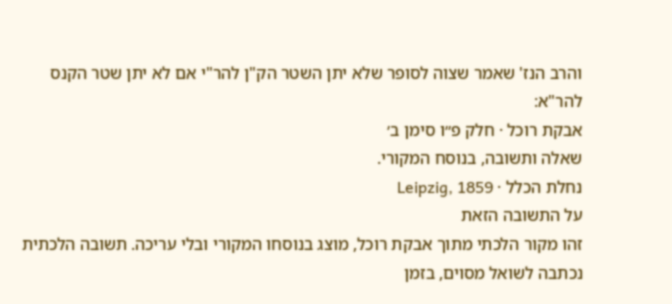והרב הנז' שאמר שצוה לסופר שלא יתן השטר הק"ן להר"י אם לא יתן שטר הקנס להר"א:
אבקת רוכל · חלק פ״ו סימן ב׳
שאלה ותשובה, בנוסח המקורי.
נחלת הכלל · Leipzig, 1859
על התשובה הזאת
זהו מקור הלכתי מתוך אבקת רוכל, מוצג בנוסחו המקורי ובלי עריכה. תשובה הלכתית נכתבה לשואל מסוים, בזמן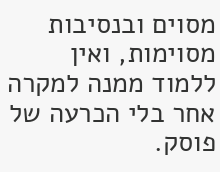מסוים ובנסיבות מסוימות, ואין ללמוד ממנה למקרה אחר בלי הכרעה של פוסק.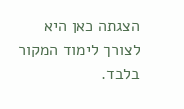הצגתה כאן היא לצורך לימוד המקור בלבד.